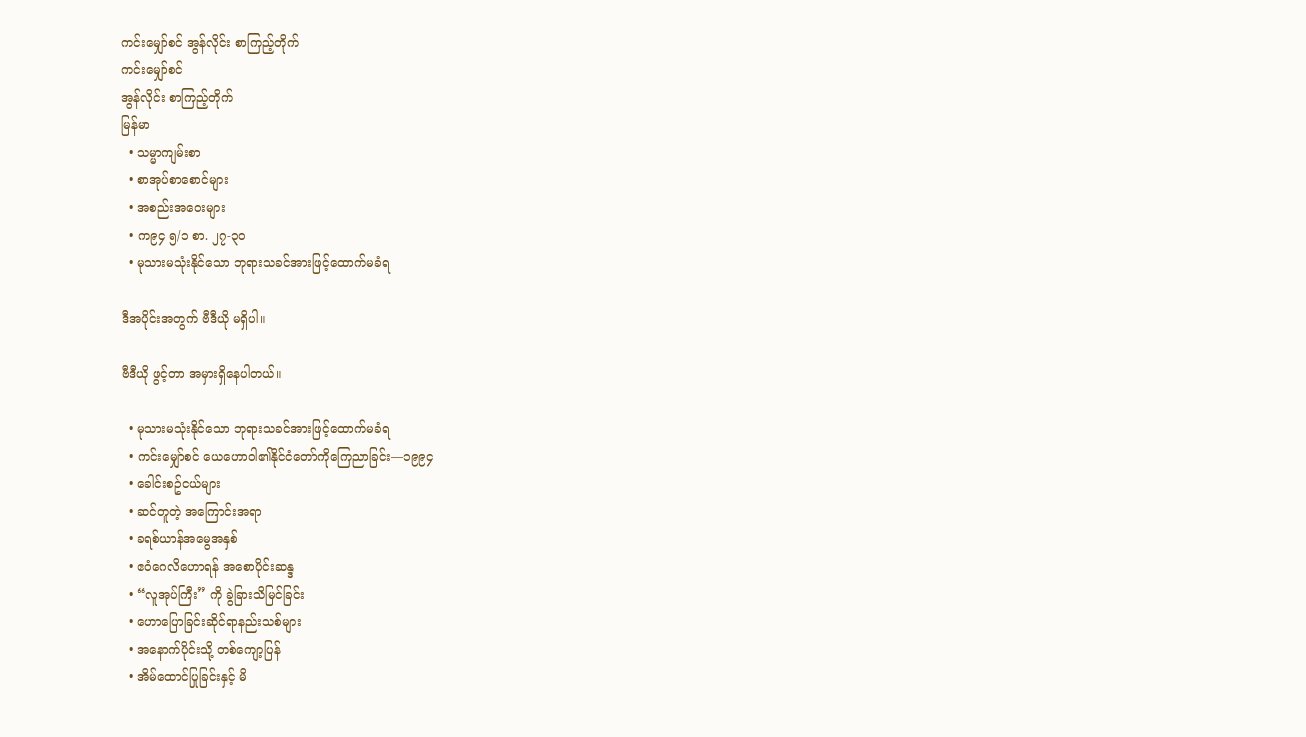ကင်းမျှော်စင် အွန်လိုင်း စာကြည့်တိုက်
ကင်းမျှော်စင်
အွန်လိုင်း စာကြည့်တိုက်
မြန်မာ
  • သမ္မာကျမ်းစာ
  • စာအုပ်စာစောင်များ
  • အစည်းအဝေးများ
  • က၉၄ ၅/၁ စာ. ၂၇-၃၀
  • မုသားမသုံးနိုင်သော ဘုရားသခင်အားဖြင့်ထောက်မခံရ

ဒီအပိုင်းအတွက် ဗီဒီယို မရှိပါ။

ဗီဒီယို ဖွင့်တာ အမှားရှိနေပါတယ်။

  • မုသားမသုံးနိုင်သော ဘုရားသခင်အားဖြင့်ထောက်မခံရ
  • ကင်းမျှော်စင် ယေဟောဝါ၏နိုင်ငံတော်ကိုကြေညာခြင်း—၁၉၉၄
  • ခေါင်းစဥ်ငယ်များ
  • ဆင်တူတဲ့ အကြောင်းအရာ
  • ခရစ်ယာန်အမွေအနှစ်
  • ဧဝံဂေလိဟောရန် အစောပိုင်းဆန္ဒ
  • “လူအုပ်ကြီး” ကို ခွဲခြားသိမြင်ခြင်း
  • ဟောပြောခြင်းဆိုင်ရာနည်းသစ်များ
  • အနောက်ပိုင်းသို့ တစ်ကျော့ပြန်
  • အိမ်ထောင်ပြုခြင်းနှင့် မိ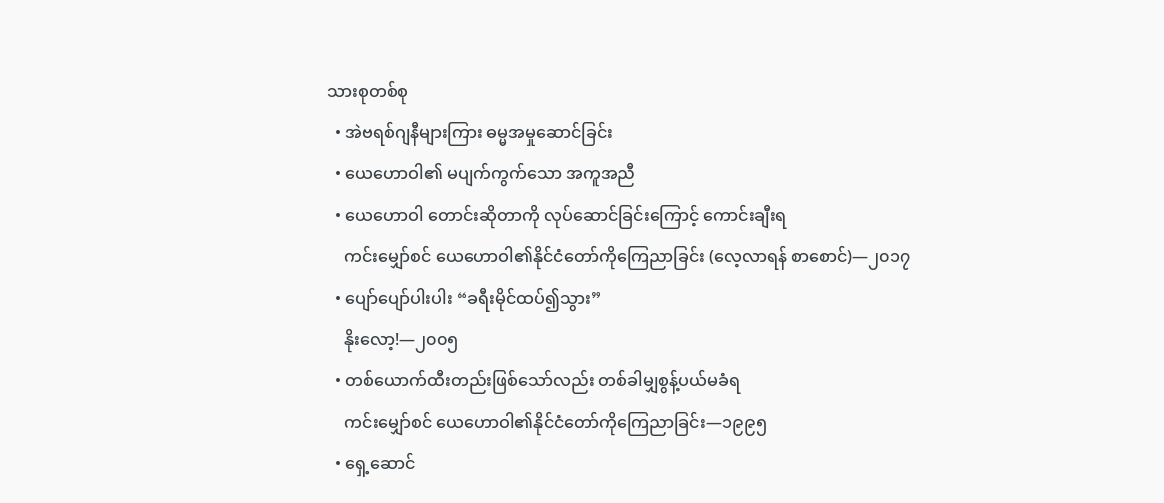သားစုတစ်စု
  • အဲဗရစ်ဂျနီများကြား ဓမ္မအမှုဆောင်ခြင်း
  • ယေဟောဝါ၏ မပျက်ကွက်သော အကူအညီ
  • ယေဟောဝါ တောင်းဆိုတာကို လုပ်ဆောင်ခြင်းကြောင့် ကောင်းချီးရ
    ကင်းမျှော်စင် ယေဟောဝါ၏နိုင်ငံတော်ကိုကြေညာခြင်း (လေ့လာရန် စာစောင်)—၂၀၁၇
  • ပျော်ပျော်ပါးပါး “ခရီးမိုင်ထပ်၍သွား”
    နိုးလော့!—၂၀၀၅
  • တစ်ယောက်ထီးတည်းဖြစ်သော်လည်း တစ်ခါမျှစွန့်ပယ်မခံရ
    ကင်းမျှော်စင် ယေဟောဝါ၏နိုင်ငံတော်ကိုကြေညာခြင်း—၁၉၉၅
  • ရှေ့ဆောင်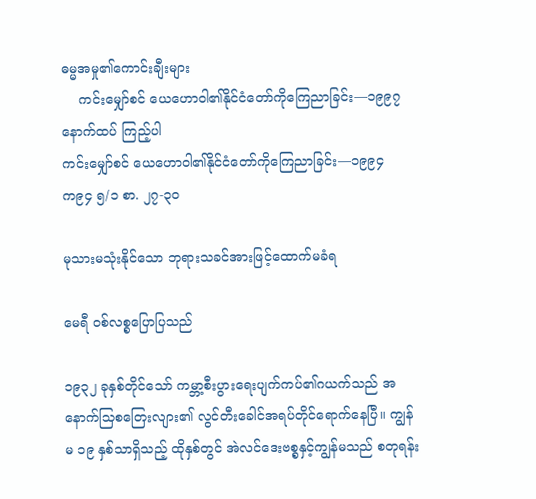ဓမ္မအမှု၏ကောင်းချီးများ
    ကင်းမျှော်စင် ယေဟောဝါ၏နိုင်ငံတော်ကိုကြေညာခြင်း—၁၉၉၇
နောက်ထပ် ကြည့်ပါ
ကင်းမျှော်စင် ယေဟောဝါ၏နိုင်ငံတော်ကိုကြေညာခြင်း—၁၉၉၄
က၉၄ ၅/၁ စာ. ၂၇-၃၀

မုသားမသုံးနိုင်သော ဘုရားသခင်အားဖြင့်ထောက်မခံရ

မေရီ ဝစ်လစ္စပြောပြသည်

၁၉၃၂ ခုနှစ်တိုင်သော် ကမ္ဘာ့စီးပွားရေးပျက်ကပ်၏ဂယက်သည် အနောက်သြစတြေးလျား၏ လွင်တီးခေါင်အရပ်တိုင်ရောက်နေပြီ။ ကျွန်မ ၁၉ နှစ်သာရှိသည့် ထိုနှစ်တွင် အဲလင်ဒေးဗစ္စနှင့်ကျွန်မသည် စတုရန်း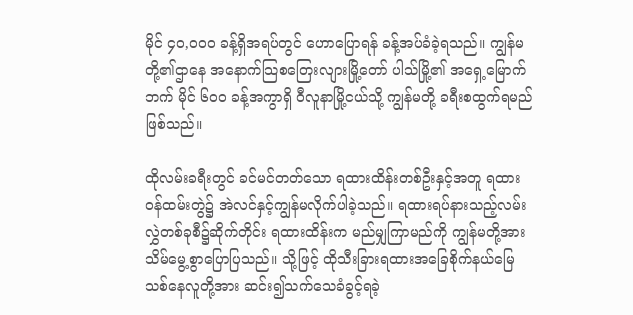မိုင် ၄၀,၀၀၀ ခန့်ရှိအရပ်တွင် ဟောပြောရန် ခန့်အပ်ခံခဲ့ရသည်။ ကျွန်မတို့၏ဌာနေ အနောက်သြစတြေးလျားမြို့တော် ပါသ်မြို့၏ အရှေ့မြောက်ဘက် မိုင် ၆၀၀ ခန့်အကွာရှိ ဝီလူနာမြို့ငယ်သို့ ကျွန်မတို့ ခရီးစထွက်ရမည်ဖြစ်သည်။

ထိုလမ်းခရီးတွင် ခင်မင်တတ်သော ရထားထိန်းတစ်ဦးနှင့်အတူ ရထားဝန်ထမ်းတွဲ၌ အဲလင်နှင့်ကျွန်မလိုက်ပါခဲ့သည်။ ရထားရပ်နားသည့်လမ်းလွှဲတစ်ခုစီ၌ဆိုက်တိုင်း ရထားထိန်းက မည်မျှကြာမည်ကို ကျွန်မတို့အား သိမ်မွေ့စွာပြောပြသည်။ သို့ဖြင့် ထိုသီးခြားရထားအခြေစိုက်နယ်မြေသစ်နေလူတို့အား ဆင်း၍သက်သေခံခွင့်ရခဲ့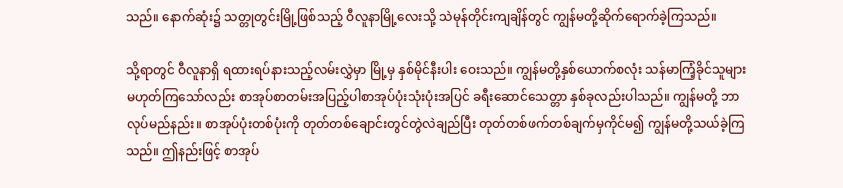သည်။ နောက်ဆုံး၌ သတ္တုတွင်းမြို့ဖြစ်သည့် ဝီလူနာမြို့လေးသို့ သဲမုန်တိုင်းကျချိန်တွင် ကျွန်မတို့ဆိုက်ရောက်ခဲ့ကြသည်။

သို့ရာတွင် ဝီလူနာရှိ ရထားရပ်နားသည့်လမ်းလွှဲမှာ မြို့မှ နှစ်မိုင်နီးပါး ဝေးသည်။ ကျွန်မတို့နှစ်ယောက်စလုံး သန်မာကြံ့ခိုင်သူများမဟုတ်ကြသော်လည်း စာအုပ်စာတမ်းအပြည့်ပါစာအုပ်ပုံးသုံးပုံးအပြင် ခရီးဆောင်သေတ္တာ နှစ်ခုလည်းပါသည်။ ကျွန်မတို့ ဘာလုပ်မည်နည်း။ စာအုပ်ပုံးတစ်ပုံးကို တုတ်တစ်ချောင်းတွင်တွဲလဲချည်ပြီး တုတ်တစ်ဖက်တစ်ချက်မှကိုင်မ၍ ကျွန်မတို့သယ်ခဲ့ကြသည်။ ဤနည်းဖြင့် စာအုပ်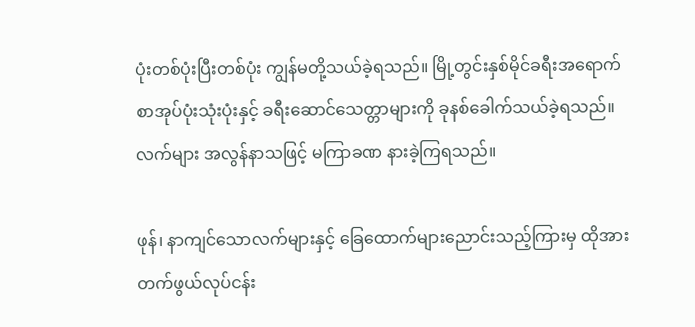ပုံးတစ်ပုံးပြီးတစ်ပုံး ကျွန်မတို့သယ်ခဲ့ရသည်။ မြို့တွင်းနှစ်မိုင်ခရီးအရောက် စာအုပ်ပုံးသုံးပုံးနှင့် ခရီးဆောင်သေတ္တာများကို ခုနစ်ခေါက်သယ်ခဲ့ရသည်။ လက်များ အလွန်နာသဖြင့် မကြာခဏ နားခဲ့ကြရသည်။

ဖုန်၊ နာကျင်သောလက်များနှင့် ခြေထောက်များညောင်းသည့်ကြားမှ ထိုအားတက်ဖွယ်လုပ်ငန်း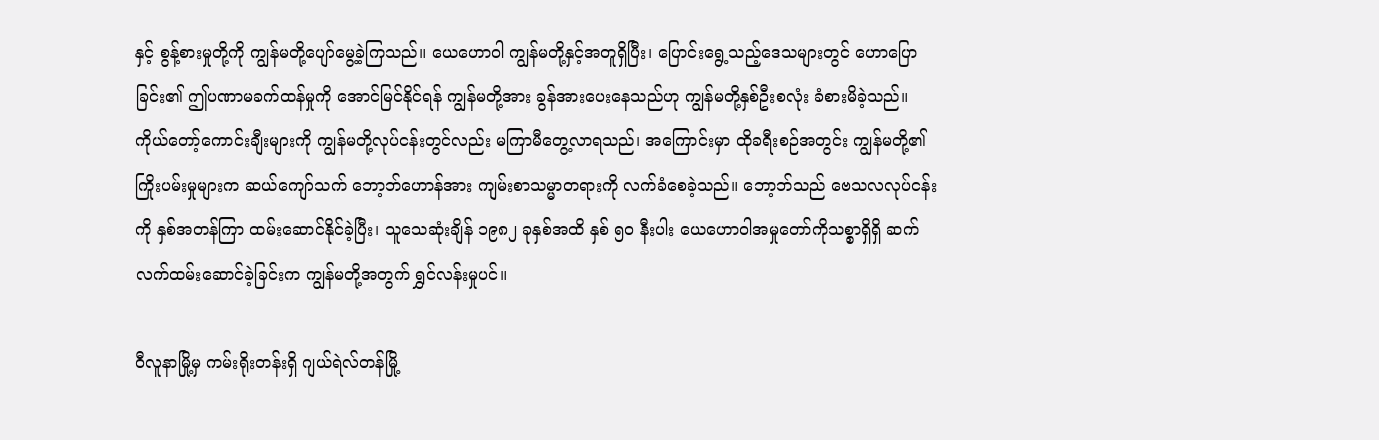နှင့် စွန့်စားမှုတို့ကို ကျွန်မတို့ပျော်မွေ့ခဲ့ကြသည်။ ယေဟောဝါ ကျွန်မတို့နှင့်အတူရှိပြီး၊ ပြောင်းရွေ့သည့်ဒေသများတွင် ဟောပြောခြင်း၏ ဤပဏာမခက်ထန်မှုကို အောင်မြင်နိုင်ရန် ကျွန်မတို့အား ခွန်အားပေးနေသည်ဟု ကျွန်မတို့နှစ်ဦးစလုံး ခံစားမိခဲ့သည်။ ကိုယ်တော့်ကောင်းချီးများကို ကျွန်မတို့လုပ်ငန်းတွင်လည်း မကြာမီတွေ့လာရသည်၊ အကြောင်းမှာ ထိုခရီးစဉ်အတွင်း ကျွန်မတို့၏ကြိုးပမ်းမှုများက ဆယ်ကျော်သက် ဘော့ဘ်ဟောန်အား ကျမ်းစာသမ္မာတရားကို လက်ခံစေခဲ့သည်။ ဘော့ဘ်သည် ဗေသလလုပ်ငန်းကို နှစ်အတန်ကြာ ထမ်းဆောင်နိုင်ခဲ့ပြီး၊ သူသေဆုံးချိန် ၁၉၈၂ ခုနှစ်အထိ နှစ် ၅၀ နီးပါး ယေဟောဝါအမှုတော်ကိုသစ္စာရှိရှိ ဆက်လက်ထမ်းဆောင်ခဲ့ခြင်းက ကျွန်မတို့အတွက် ရွှင်လန်းမှုပင်။

ဝီလူနာမြို့မှ ကမ်းရိုးတန်းရှိ ဂျယ်ရဲလ်တန်မြို့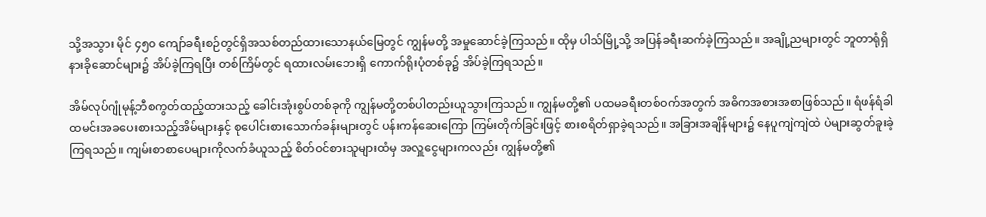သို့အသွား မိုင် ၄၅၀ ကျော်ခရီးစဉ်တွင်ရှိအသစ်တည်ထားသောနယ်မြေတွင် ကျွန်မတို့ အမှုဆောင်ခဲ့ကြသည်။ ထိုမှ ပါသ်မြို့သို့ အပြန်ခရီးဆက်ခဲ့ကြသည်။ အချို့ညများတွင် ဘူတာရုံရှိ နားခိုဆောင်များ၌ အိပ်ခဲ့ကြရပြီး တစ်ကြိမ်တွင် ရထားလမ်းဘေးရှိ ကောက်ရိုးပုံတစ်ခု၌ အိပ်ခဲ့ကြရသည်။

အိမ်လုပ်ဂျုံမုန့်ဘီစကွတ်ထည့်ထားသည့် ခေါင်းအုံးစွပ်တစ်ခုကို ကျွန်မတို့တစ်ပါတည်းယူသွားကြသည်။ ကျွန်မတို့၏ ပထမခရီးတစ်ဝက်အတွက် အဓိကအစားအစာဖြစ်သည်။ ရံဖန်ရံခါ ထမင်းအခပေးစားသည့်အိမ်များနှင့် စုပေါင်းစားသောက်ခန်းများတွင် ပန်းကန်ဆေးကြော ကြမ်းတိုက်ခြင်းဖြင့် စားစရိတ်ရှာခဲ့ရသည်။ အခြားအချိန်များ၌ နေပူကျဲကျဲထဲ ပဲများဆွတ်ခူးခဲ့ကြရသည်။ ကျမ်းစာစာပေများကိုလက်ခံယူသည့် စိတ်ဝင်စားသူများထံမှ အလှူငွေများကလည်း ကျွန်မတို့၏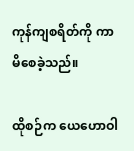ကုန်ကျစရိတ်ကို ကာမိစေခဲ့သည်။

ထိုစဉ်က ယေဟောဝါ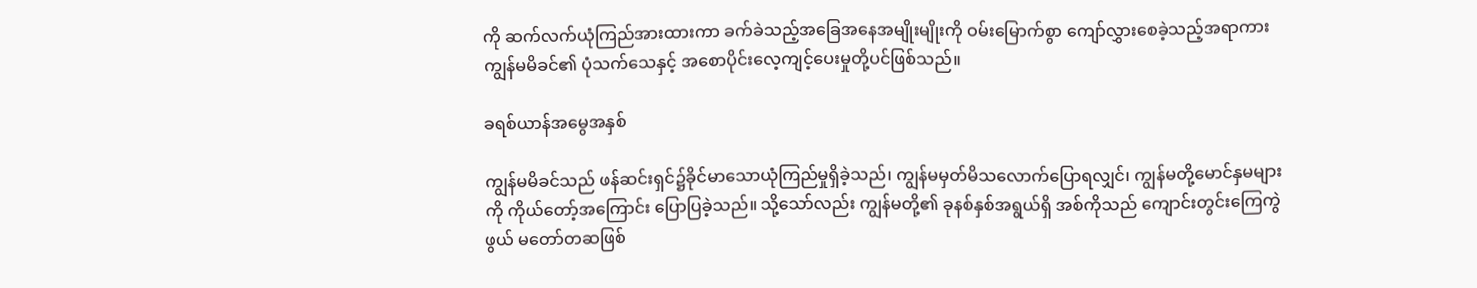ကို ဆက်လက်ယုံကြည်အားထားကာ ခက်ခဲသည့်အခြေအနေအမျိုးမျိုးကို ဝမ်းမြောက်စွာ ကျော်လွှားစေခဲ့သည့်အရာကား ကျွန်မမိခင်၏ ပုံသက်သေနှင့် အစောပိုင်းလေ့ကျင့်ပေးမှုတို့ပင်ဖြစ်သည်။

ခရစ်ယာန်အမွေအနှစ်

ကျွန်မမိခင်သည် ဖန်ဆင်းရှင်၌ခိုင်မာသောယုံကြည်မှုရှိခဲ့သည်၊ ကျွန်မမှတ်မိသလောက်ပြောရလျှင်၊ ကျွန်မတို့မောင်နှမများကို ကိုယ်တော့်အကြောင်း ပြောပြခဲ့သည်။ သို့သော်လည်း ကျွန်မတို့၏ ခုနစ်နှစ်အရွယ်ရှိ အစ်ကိုသည် ကျောင်းတွင်းကြေကွဲဖွယ် မတော်တဆဖြစ်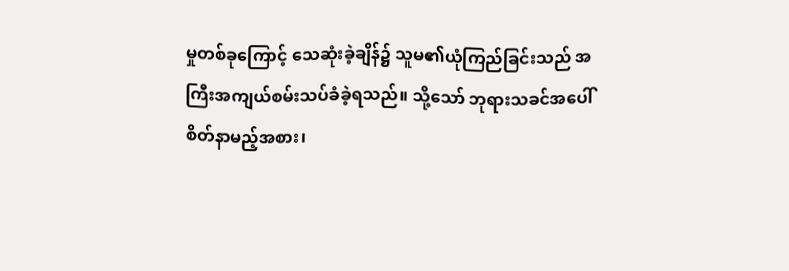မှုတစ်ခုကြောင့် သေဆုံးခဲ့ချိန်၌ သူမ၏ယုံကြည်ခြင်းသည် အကြီးအကျယ်စမ်းသပ်ခံခဲ့ရသည်။ သို့သော် ဘုရားသခင်အပေါ် စိတ်နာမည့်အစား၊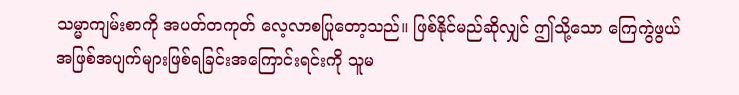သမ္မာကျမ်းစာကို အပတ်တကုတ် လေ့လာစပြုတော့သည်။ ဖြစ်နိုင်မည်ဆိုလျှင် ဤသို့သော ကြေကွဲဖွယ်အဖြစ်အပျက်များဖြစ်ရခြင်းအကြောင်းရင်းကို သူမ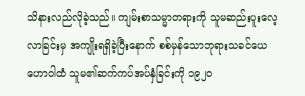သိနားလည်လိုခဲ့သည်။ ကျမ်းစာသမ္မာတရားကို သူမဆည်းပူးလေ့လာခြင်းမှ အကျိုးရရှိခဲ့ပြီးနောက် စစ်မှန်သောဘုရားသခင်ယေဟောဝါထံ သူမ၏ဆက်ကပ်အပ်နှံခြင်းကို ၁၉၂၀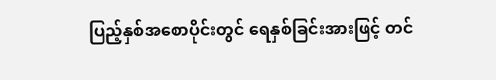ပြည့်နှစ်အစောပိုင်းတွင် ရေနှစ်ခြင်းအားဖြင့် တင်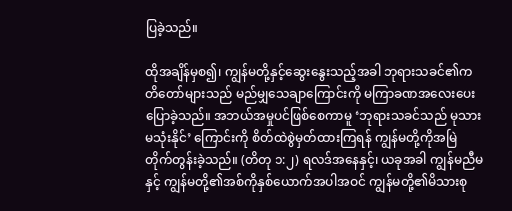ပြခဲ့သည်။

ထိုအချိန်မှစ၍၊ ကျွန်မတို့နှင့်ဆွေးနွေးသည့်အခါ ဘုရားသခင်၏ကတိတော်များသည် မည်မျှသေချာကြောင်းကို မကြာခဏအလေးပေးပြောခဲ့သည်။ အဘယ်အမှုပင်ဖြစ်စေကာမူ ‘ဘုရားသခင်သည် မုသားမသုံးနိုင်’ ကြောင်းကို စိတ်ထဲစွဲမှတ်ထားကြရန် ကျွန်မတို့ကိုအမြဲတိုက်တွန်းခဲ့သည်။ (တိတု ၁:၂) ရလဒ်အနေနှင့်၊ ယခုအခါ ကျွန်မညီမနှင့် ကျွန်မတို့၏အစ်ကိုနှစ်ယောက်အပါအဝင် ကျွန်မတို့၏မိသားစု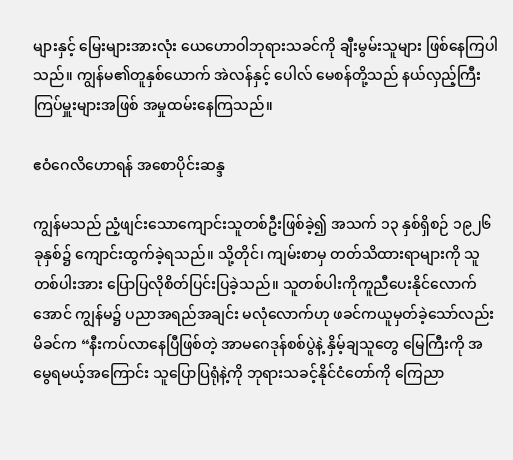များနှင့် မြေးများအားလုံး ယေဟောဝါဘုရားသခင်ကို ချီးမွမ်းသူများ ဖြစ်နေကြပါသည်။ ကျွန်မ၏တူနှစ်ယောက် အဲလန်နှင့် ပေါလ် မေစန်တို့သည် နယ်လှည့်ကြီးကြပ်မှူးများအဖြစ် အမှုထမ်းနေကြသည်။

ဧဝံဂေလိဟောရန် အစောပိုင်းဆန္ဒ

ကျွန်မသည် ညံ့ဖျင်းသောကျောင်းသူတစ်ဦးဖြစ်ခဲ့၍ အသက် ၁၃ နှစ်ရှိစဉ် ၁၉၂၆ ခုနှစ်၌ ကျောင်းထွက်ခဲ့ရသည်။ သို့တိုင်၊ ကျမ်းစာမှ တတ်သိထားရာများကို သူတစ်ပါးအား ပြောပြလိုစိတ်ပြင်းပြခဲ့သည်။ သူတစ်ပါးကိုကူညီပေးနိုင်လောက်အောင် ကျွန်မ၌ ပညာအရည်အချင်း မလုံလောက်ဟု ဖခင်ကယူမှတ်ခဲ့သော်လည်း မိခင်က “နီးကပ်လာနေပြီဖြစ်တဲ့ အာမဂေဒုန်စစ်ပွဲနဲ့ နှိမ့်ချသူတွေ မြေကြီးကို အမွေရမယ့်အကြောင်း သူပြောပြရုံနဲ့ကို ဘုရားသခင့်နိုင်ငံတော်ကို ကြေညာ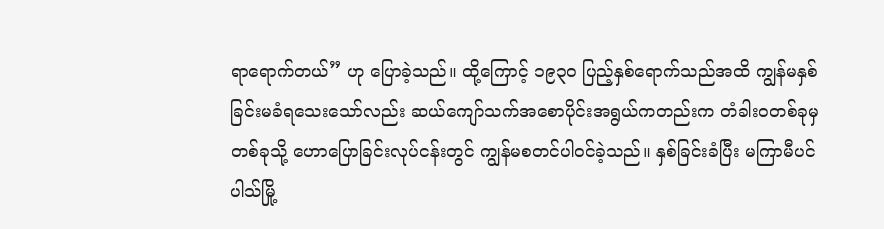ရာရောက်တယ်” ဟု ပြောခဲ့သည်။ ထို့ကြောင့် ၁၉၃၀ ပြည့်နှစ်ရောက်သည်အထိ ကျွန်မနှစ်ခြင်းမခံရသေးသော်လည်း ဆယ်ကျော်သက်အစောပိုင်းအရွယ်ကတည်းက တံခါးဝတစ်ခုမှတစ်ခုသို့ ဟောပြောခြင်းလုပ်ငန်းတွင် ကျွန်မစတင်ပါဝင်ခဲ့သည်။ နှစ်ခြင်းခံပြီး မကြာမီပင် ပါသ်မြို့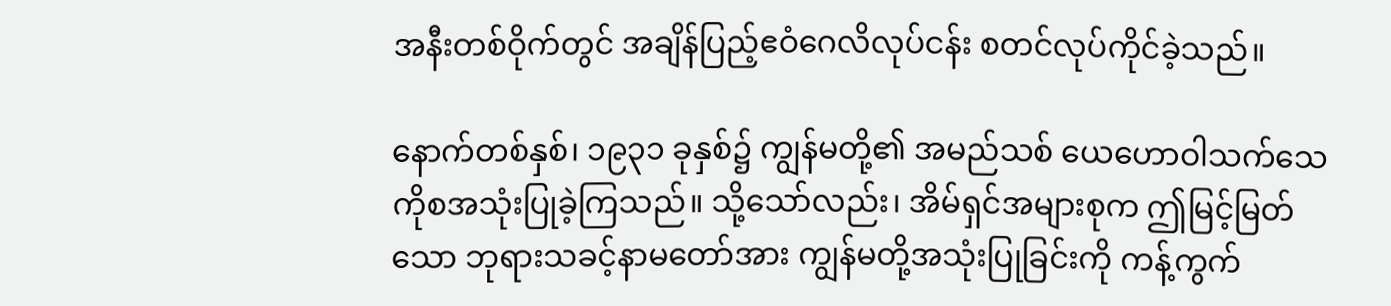အနီးတစ်ဝိုက်တွင် အချိန်ပြည့်ဧဝံဂေလိလုပ်ငန်း စတင်လုပ်ကိုင်ခဲ့သည်။

နောက်တစ်နှစ်၊ ၁၉၃၁ ခုနှစ်၌ ကျွန်မတို့၏ အမည်သစ် ယေဟောဝါသက်သေကိုစအသုံးပြုခဲ့ကြသည်။ သို့သော်လည်း၊ အိမ်ရှင်အများစုက ဤမြင့်မြတ်သော ဘုရားသခင့်နာမတော်အား ကျွန်မတို့အသုံးပြုခြင်းကို ကန့်ကွက်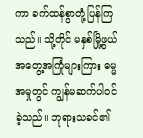ကာ ခက်ထန်စွာတုံ့ပြန်ကြသည်။ သို့တိုင် မနှစ်မြို့ဖွယ်အတွေ့အကြုံများကြား ဓမ္မအမှုတွင် ကျွန်မဆက်ပါဝင်ခဲ့သည်။ ဘုရားသခင်၏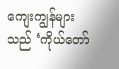ကျေးကျွန်များသည် ‘ကိုယ်တော်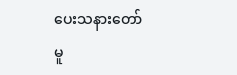ပေးသနားတော်မူ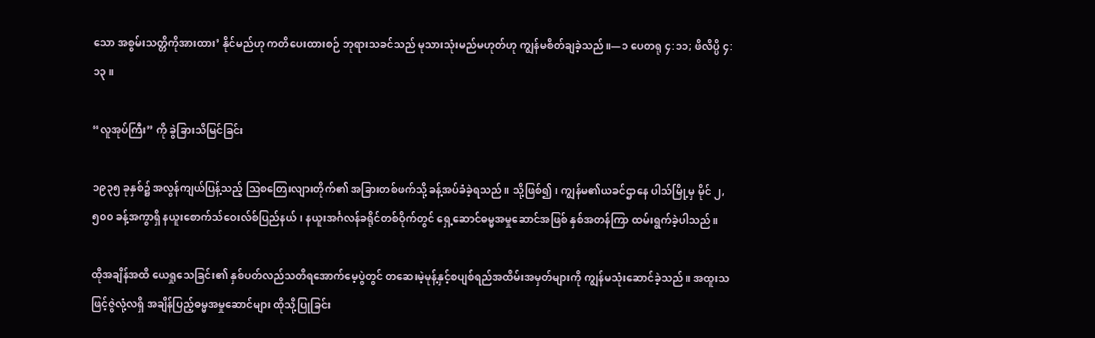သော အစွမ်းသတ္တိကိုအားထား’ နိုင်မည်ဟု ကတိပေးထားစဉ် ဘုရားသခင်သည် မုသားသုံးမည်မဟုတ်ဟု ကျွန်မစိတ်ချခဲ့သည်။—၁ ပေတရု ၄:၁၁; ဖိလိပ္ပိ ၄:၁၃။

“လူအုပ်ကြီး” ကို ခွဲခြားသိမြင်ခြင်း

၁၉၃၅ ခုနှစ်၌ အလွန်ကျယ်ပြန့်သည့် ဩစတြေးလျားတိုက်၏ အခြားတစ်ဖက်သို့ ခန့်အပ်ခံခဲ့ရသည်။ သို့ဖြစ်၍၊ ကျွန်မ၏ယခင်ဌာနေ ပါသ်မြို့မှ မိုင် ၂,၅၀၀ ခန့်အကွာရှိ နယူးစောက်သ်ဝေးလ်စ်ပြည်နယ်၊ နယူးအင်္ဂလန်ခရိုင်တစ်ဝိုက်တွင် ရှေ့ဆောင်ဓမ္မအမှုဆောင်အဖြစ် နှစ်အတန်ကြာ ထမ်းရွက်ခဲ့ပါသည်။

ထိုအချိန်အထိ ယေရှုသေခြင်း၏ နှစ်ပတ်လည်သတိရအောက်မေ့ပွဲတွင် တဆေးမဲ့မုန့်နှင့်စပျစ်ရည်အထိမ်းအမှတ်များကို ကျွန်မသုံးဆောင်ခဲ့သည်။ အထူးသဖြင့်ဇွဲလုံ့လရှိ အချိန်ပြည့်ဓမ္မအမှုဆောင်များ ထိုသို့ပြုခြင်း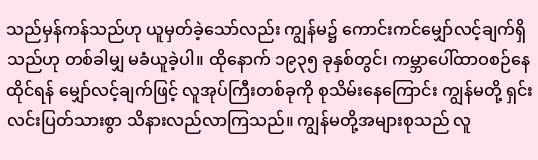သည်မှန်ကန်သည်ဟု ယူမှတ်ခဲ့သော်လည်း ကျွန်မ၌ ကောင်းကင်မျှော်လင့်ချက်ရှိသည်ဟု တစ်ခါမျှ မခံယူခဲ့ပါ။ ထိုနောက် ၁၉၃၅ ခုနှစ်တွင်၊ ကမ္ဘာပေါ်ထာဝစဉ်နေထိုင်ရန် မျှော်လင့်ချက်ဖြင့် လူအုပ်ကြီးတစ်ခုကို စုသိမ်းနေကြောင်း ကျွန်မတို့ ရှင်းလင်းပြတ်သားစွာ သိနားလည်လာကြသည်။ ကျွန်မတို့အများစုသည် လူ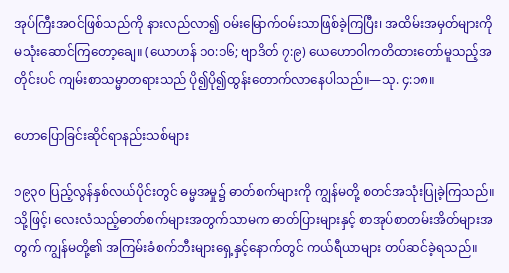အုပ်ကြီးအဝင်ဖြစ်သည်ကို နားလည်လာ၍ ဝမ်းမြောက်ဝမ်းသာဖြစ်ခဲ့ကြပြီး၊ အထိမ်းအမှတ်များကို မသုံးဆောင်ကြတော့ချေ။ (ယောဟန် ၁၀:၁၆; ဗျာဒိတ် ၇:၉) ယေဟောဝါကတိထားတော်မူသည့်အတိုင်းပင် ကျမ်းစာသမ္မာတရားသည် ပို၍ပို၍ထွန်းတောက်လာနေပါသည်။—သု. ၄:၁၈။

ဟောပြောခြင်းဆိုင်ရာနည်းသစ်များ

၁၉၃၀ ပြည့်လွန်နှစ်လယ်ပိုင်းတွင် ဓမ္မအမှု၌ ဓာတ်စက်များကို ကျွန်မတို့ စတင်အသုံးပြုခဲ့ကြသည်။ သို့ဖြင့်၊ လေးလံသည့်ဓာတ်စက်များအတွက်သာမက ဓာတ်ပြားများနှင့် စာအုပ်စာတမ်းအိတ်များအတွက် ကျွန်မတို့၏ အကြမ်းခံစက်ဘီးများရှေ့နှင့်နောက်တွင် ကယ်ရီယာများ တပ်ဆင်ခဲ့ရသည်။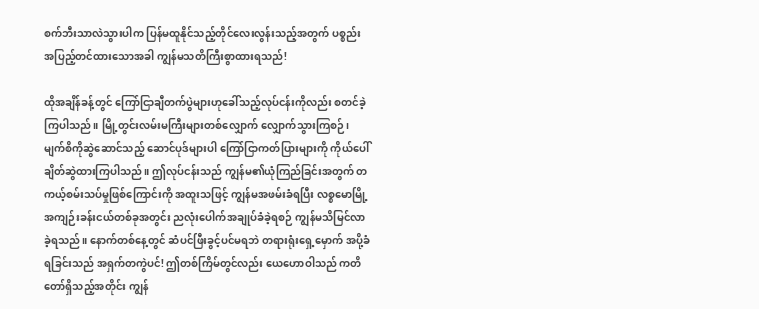စက်ဘီးသာလဲသွားပါက ပြန်မထူနိုင်သည့်တိုင်လေးလွန်းသည့်အတွက် ပစ္စည်းအပြည့်တင်ထားသောအခါ ကျွန်မသတိကြီးစွာထားရသည်!

ထိုအချိန်ခန့်တွင် ကြော်ငြာချီတက်ပွဲများဟုခေါ်သည့်လုပ်ငန်းကိုလည်း စတင်ခဲ့ကြပါသည်။ မြို့တွင်းလမ်းမကြီးများတစ်လျှောက် လျှောက်သွားကြစဉ်၊ မျက်စိကိုဆွဲဆောင်သည့် ဆောင်ပုဒ်များပါ ကြော်ငြာကတ်ပြားများကို ကိုယ်ပေါ်ချိတ်ဆွဲထားကြပါသည်။ ဤလုပ်ငန်းသည် ကျွန်မ၏ယုံကြည်ခြင်းအတွက် တကယ့်စမ်းသပ်မှုဖြစ်ကြောင်းကို အထူးသဖြင့် ကျွန်မအဖမ်းခံရပြီး လစ္စမောမြို့ အကျဉ်းခန်းငယ်တစ်ခုအတွင်း ညလုံးပေါက်အချုပ်ခံခဲ့ရစဉ် ကျွန်မသိမြင်လာခဲ့ရသည်။ နောက်တစ်နေ့တွင် ဆံပင်ဖြီးခွင့်ပင်မရဘဲ တရားရုံးရှေ့မှောက် အပို့ခံရခြင်းသည် အရှက်တကွဲပင်! ဤတစ်ကြိမ်တွင်လည်း ယေဟောဝါသည် ကတိတော်ရှိသည့်အတိုင်း ကျွန်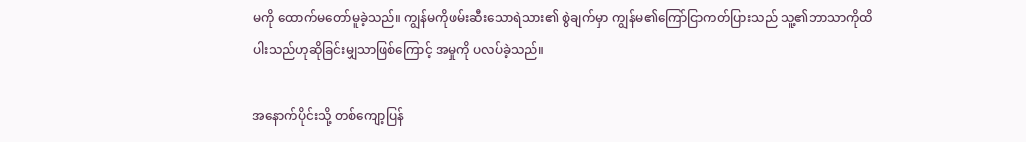မကို ထောက်မတော်မူခဲ့သည်။ ကျွန်မကိုဖမ်းဆီးသောရဲသား၏ စွဲချက်မှာ ကျွန်မ၏ကြော်ငြာကတ်ပြားသည် သူ့၏ဘာသာကိုထိပါးသည်ဟုဆိုခြင်းမျှသာဖြစ်ကြောင့် အမှုကို ပလပ်ခဲ့သည်။

အနောက်ပိုင်းသို့ တစ်ကျော့ပြန်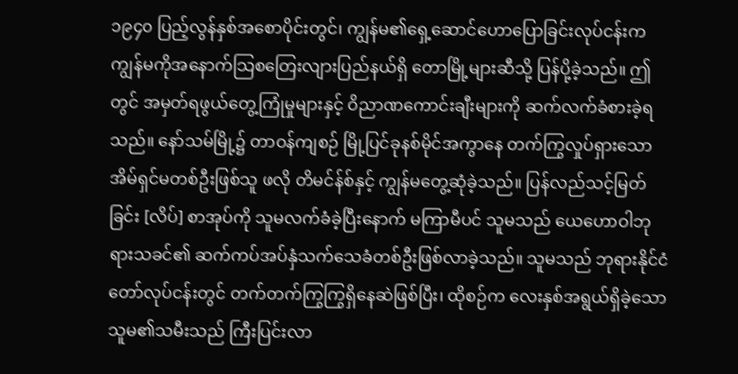၁၉၄၀ ပြည့်လွန်နှစ်အစောပိုင်းတွင်၊ ကျွန်မ၏ရှေ့ဆောင်ဟောပြောခြင်းလုပ်ငန်းက ကျွန်မကိုအနောက်သြစတြေးလျားပြည်နယ်ရှိ တောမြို့များဆီသို့ ပြန်ပို့ခဲ့သည်။ ဤတွင် အမှတ်ရဖွယ်တွေ့ကြုံမှုများနှင့် ဝိညာဏကောင်းချီးများကို ဆက်လက်ခံစားခဲ့ရသည်။ နော်သမ်မြို့၌ တာဝန်ကျစဉ် မြို့ပြင်ခုနစ်မိုင်အကွာနေ တက်ကြွလှုပ်ရှားသောအိမ်ရှင်မတစ်ဦးဖြစ်သူ ဖလို တိမင်န်စ်နှင့် ကျွန်မတွေ့ဆုံခဲ့သည်။ ပြန်လည်သင့်မြတ်ခြင်း [လိပ်] စာအုပ်ကို သူမလက်ခံခဲ့ပြီးနောက် မကြာမီပင် သူမသည် ယေဟောဝါဘုရားသခင်၏ ဆက်ကပ်အပ်နှံသက်သေခံတစ်ဦးဖြစ်လာခဲ့သည်။ သူမသည် ဘုရားနိုင်ငံတော်လုပ်ငန်းတွင် တက်တက်ကြွကြွရှိနေဆဲဖြစ်ပြီး၊ ထိုစဉ်က လေးနှစ်အရွယ်ရှိခဲ့သော သူမ၏သမီးသည် ကြီးပြင်းလာ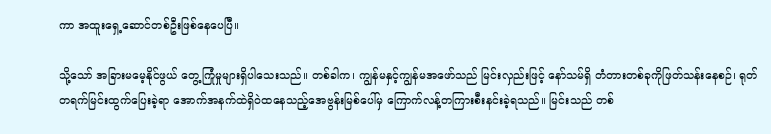ကာ အထူးရှေ့ဆောင်တစ်ဦးဖြစ်နေပေပြီ။

သို့သော် အခြားမမေ့နိုင်ဖွယ် တွေ့ကြုံမှုများရှိပါသေးသည်။ တစ်ခါက၊ ကျွန်မနှင့်ကျွန်မအဖော်သည် မြင်းလှည်းဖြင့် နော်သမ်ရှိ တံတားတစ်ခုကိုဖြတ်သန်းနေစဉ်၊ ရုတ်တရက်မြင်းထွက်ပြေးခဲ့ရာ အောက်အနက်ထဲရှိဝဲထနေသည့်အေဗွန်းမြစ်ပေါ်မှ ကြောက်လန့်တကြားစီးနင်းခဲ့ရသည်။ မြင်းသည် တစ်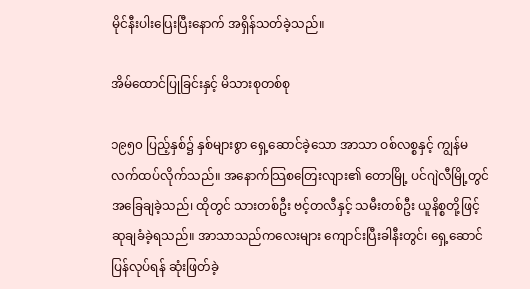မိုင်နီးပါးပြေးပြီးနောက် အရှိန်သတ်ခဲ့သည်။

အိမ်ထောင်ပြုခြင်းနှင့် မိသားစုတစ်စု

၁၉၅၀ ပြည့်နှစ်၌ နှစ်များစွာ ရှေ့ဆောင်ခဲ့သော အာသာ ဝစ်လစ္စနှင့် ကျွန်မလက်ထပ်လိုက်သည်။ အနောက်သြစတြေးလျား၏ တောမြို့ ပင်ဂျဲလီမြို့တွင် အခြေချခဲ့သည်၊ ထိုတွင် သားတစ်ဦး ဗင့်တလီနှင့် သမီးတစ်ဦး ယူနိစ္စတို့ဖြင့် ဆုချခံခဲ့ရသည်။ အာသာသည်ကလေးများ ကျောင်းပြီးခါနီးတွင်၊ ရှေ့ဆောင်ပြန်လုပ်ရန် ဆုံးဖြတ်ခဲ့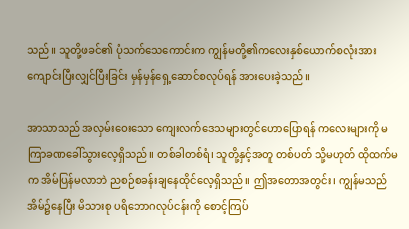သည်။ သူတို့ဖခင်၏ ပုံသက်သေကောင်းက ကျွန်မတို့၏ကလေးနှစ်ယောက်စလုံးအား ကျောင်းပြီးလျှင်ပြီးခြင်း မှန်မှန်ရှေ့ဆောင်စလုပ်ရန် အားပေးခဲ့သည်။

အာသာသည် အလှမ်းဝေးသော ကျေးလက်ဒေသများတွင်ဟောပြောရန် ကလေးများကို မကြာခဏခေါ်သွားလေ့ရှိသည်။ တစ်ခါတစ်ရံ၊ သူတို့နှင့်အတူ တစ်ပတ် သို့မဟုတ် ထိုထက်မက အိမ်ပြန်မလာဘဲ ညစဉ်စခန်းချနေထိုင်လေ့ရှိသည်။ ဤအတောအတွင်း၊ ကျွန်မသည်အိမ်၌နေပြီး မိသားစု ပရိဘောဂလုပ်ငန်းကို စောင့်ကြပ်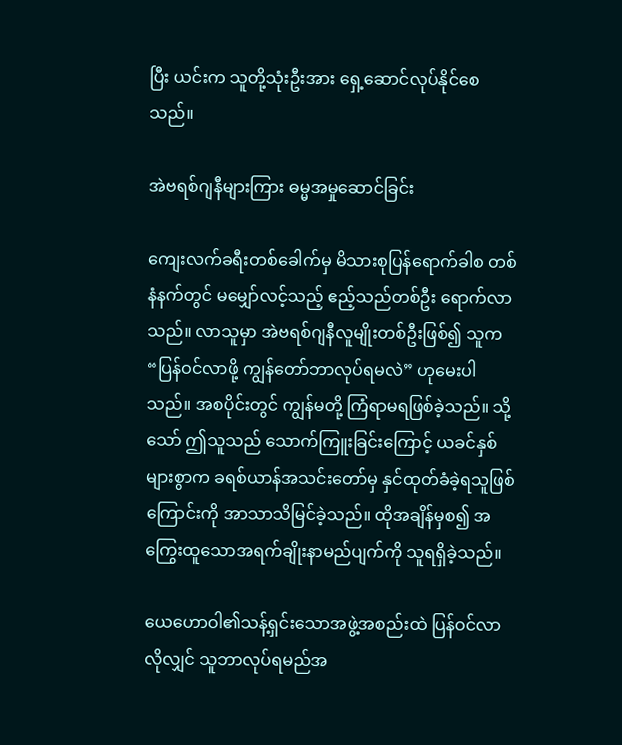ပြီး ယင်းက သူတို့သုံးဦးအား ရှေ့ဆောင်လုပ်နိုင်စေသည်။

အဲဗရစ်ဂျနီများကြား ဓမ္မအမှုဆောင်ခြင်း

ကျေးလက်ခရီးတစ်ခေါက်မှ မိသားစုပြန်ရောက်ခါစ တစ်နံနက်တွင် မမျှော်လင့်သည့် ဧည့်သည်တစ်ဦး ရောက်လာသည်။ လာသူမှာ အဲဗရစ်ဂျနီလူမျိုးတစ်ဦးဖြစ်၍ သူက “ပြန်ဝင်လာဖို့ ကျွန်တော်ဘာလုပ်ရမလဲ” ဟုမေးပါသည်။ အစပိုင်းတွင် ကျွန်မတို့ ကြံရာမရဖြစ်ခဲ့သည်။ သို့သော် ဤသူသည် သောက်ကြူးခြင်းကြောင့် ယခင်နှစ်များစွာက ခရစ်ယာန်အသင်းတော်မှ နှင်ထုတ်ခံခဲ့ရသူဖြစ်ကြောင်းကို အာသာသိမြင်ခဲ့သည်။ ထိုအချိန်မှစ၍ အကြွေးထူသောအရက်ချိုးနာမည်ပျက်ကို သူရရှိခဲ့သည်။

ယေဟောဝါ၏သန့်ရှင်းသောအဖွဲ့အစည်းထဲ ပြန်ဝင်လာလိုလျှင် သူဘာလုပ်ရမည်အ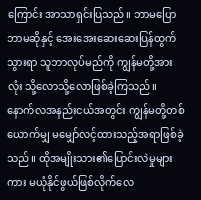ကြောင်း အာသာရှင်းပြသည်။ ဘာမပြောဘာမဆိုနှင့် အေးအေးဆေးဆေးပြန်ထွက်သွားရာ သူဘာလုပ်မည်ကို ကျွန်မတို့အားလုံး သို့လောသို့လောဖြစ်ခဲ့ကြသည်။ နောက်လအနည်းငယ်အတွင်း ကျွန်မတို့တစ်ယောက်မျှ မမျှော်လင့်ထားသည့်အရာဖြစ်ခဲ့သည်။ ထိုအမျိုးသား၏ပြောင်းလဲမှုများကား မယုံနိုင်ဖွယ်ဖြစ်လိုက်လေ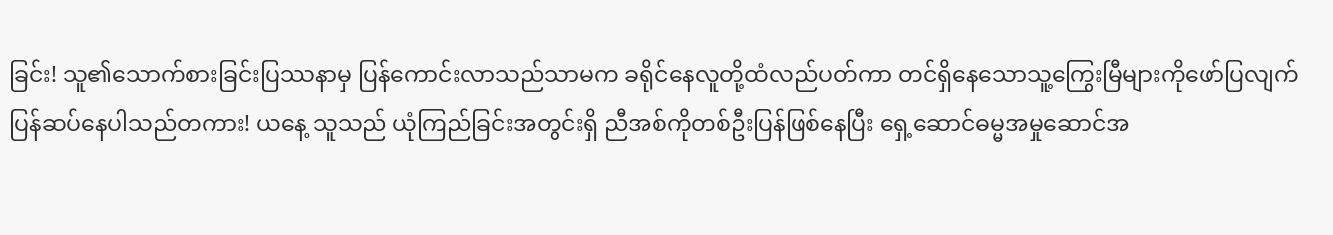ခြင်း! သူ၏သောက်စားခြင်းပြဿနာမှ ပြန်ကောင်းလာသည်သာမက ခရိုင်နေလူတို့ထံလည်ပတ်ကာ တင်ရှိနေသောသူ့ကြွေးမြီများကိုဖော်ပြလျက် ပြန်ဆပ်နေပါသည်တကား! ယနေ့ သူသည် ယုံကြည်ခြင်းအတွင်းရှိ ညီအစ်ကိုတစ်ဦးပြန်ဖြစ်နေပြီး ရှေ့ဆောင်ဓမ္မအမှုဆောင်အ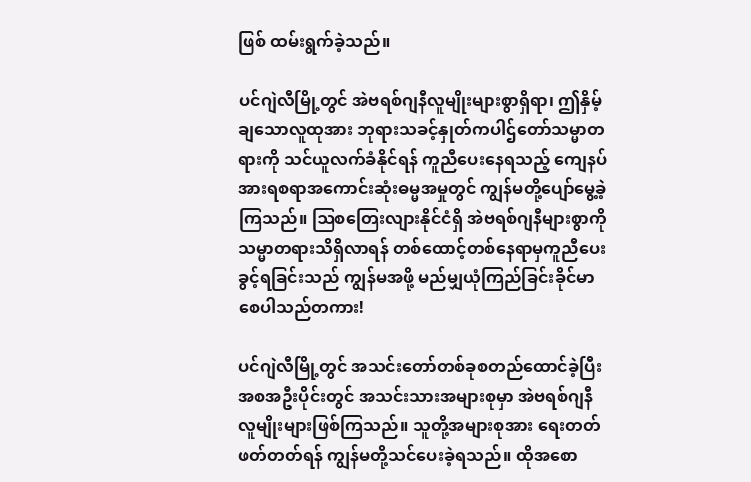ဖြစ် ထမ်းရွက်ခဲ့သည်။

ပင်ဂျဲလီမြို့တွင် အဲဗရစ်ဂျနီလူမျိုးများစွာရှိရာ၊ ဤနှိမ့်ချသောလူထုအား ဘုရားသခင့်နှုတ်ကပါဌ်တော်သမ္မာတရားကို သင်ယူလက်ခံနိုင်ရန် ကူညီပေးနေရသည့် ကျေနပ်အားရစရာအကောင်းဆုံးဓမ္မအမှုတွင် ကျွန်မတို့ပျော်မွေ့ခဲ့ကြသည်။ ဩစတြေးလျားနိုင်ငံရှိ အဲဗရစ်ဂျနီများစွာကို သမ္မာတရားသိရှိလာရန် တစ်ထောင့်တစ်နေရာမှကူညီပေးခွင့်ရခြင်းသည် ကျွန်မအဖို့ မည်မျှယုံကြည်ခြင်းခိုင်မာစေပါသည်တကား!

ပင်ဂျဲလီမြို့တွင် အသင်းတော်တစ်ခုစတည်ထောင်ခဲ့ပြီး အစအဦးပိုင်းတွင် အသင်းသားအများစုမှာ အဲဗရစ်ဂျနီလူမျိုးများဖြစ်ကြသည်။ သူတို့အများစုအား ရေးတတ်ဖတ်တတ်ရန် ကျွန်မတို့သင်ပေးခဲ့ရသည်။ ထိုအစော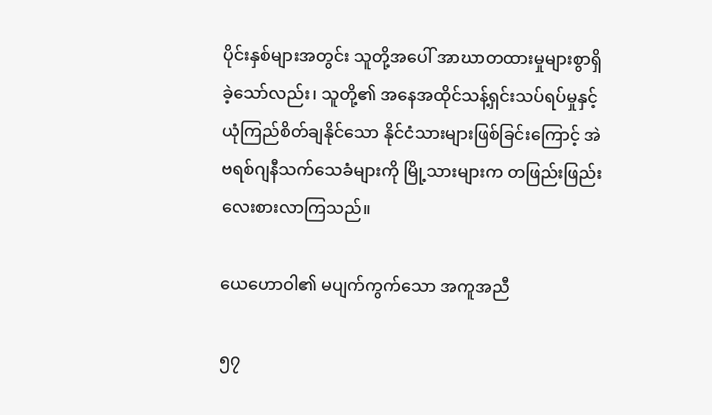ပိုင်းနှစ်များအတွင်း သူတို့အပေါ် အာဃာတထားမှုများစွာရှိခဲ့သော်လည်း၊ သူတို့၏ အနေအထိုင်သန့်ရှင်းသပ်ရပ်မှုနှင့် ယုံကြည်စိတ်ချနိုင်သော နိုင်ငံသားများဖြစ်ခြင်းကြောင့် အဲဗရစ်ဂျနီသက်သေခံများကို မြို့သားများက တဖြည်းဖြည်း လေးစားလာကြသည်။

ယေဟောဝါ၏ မပျက်ကွက်သော အကူအညီ

၅၇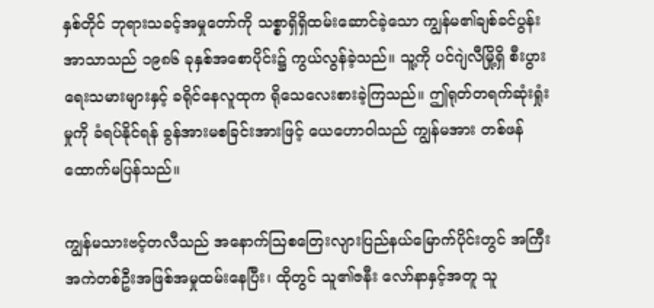နှစ်တိုင် ဘုရားသခင့်အမှုတော်ကို သစ္စာရှိရှိထမ်းဆောင်ခဲ့သော ကျွန်မ၏ချစ်ခင်ပွန်း အာသာသည် ၁၉၈၆ ခုနှစ်အစောပိုင်း၌ ကွယ်လွန်ခဲ့သည်။ သူ့ကို ပင်ဂျဲလီမြို့ရှိ စီးပွားရေးသမားများနှင့် ခရိုင်နေလူထုက ရိုသေလေးစားခဲ့ကြသည်။ ဤရုတ်တရက်ဆုံးရှုံးမှုကို ခံရပ်နိုင်ရန် ခွန်အားမစခြင်းအားဖြင့် ယေဟောဝါသည် ကျွန်မအား တစ်ဖန် ထောက်မပြန်သည်။

ကျွန်မသားဗင့်တလီသည် အနောက်သြစတြေးလျားပြည်နယ်မြောက်ပိုင်းတွင် အကြီးအကဲတစ်ဦးအဖြစ်အမှုထမ်းနေပြီး၊ ထိုတွင် သူ၏ဇနီး လော်နာနှင့်အတူ သူ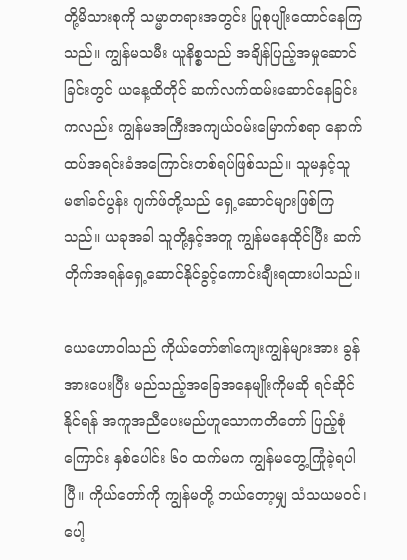တို့မိသားစုကို သမ္မာတရားအတွင်း ပြုစုပျိုးထောင်နေကြသည်။ ကျွန်မသမီး ယူနိစ္စသည် အချိန်ပြည့်အမှုဆောင်ခြင်းတွင် ယနေ့ထိတိုင် ဆက်လက်ထမ်းဆောင်နေခြင်းကလည်း ကျွန်မအကြီးအကျယ်ဝမ်းမြောက်စရာ နောက်ထပ်အရင်းခံအကြောင်းတစ်ရပ်ဖြစ်သည်။ သူမနှင့်သူမ၏ခင်ပွန်း ဂျက်ဖ်တို့သည် ရှေ့ဆောင်များဖြစ်ကြသည်။ ယခုအခါ သူတို့နှင့်အတူ ကျွန်မနေထိုင်ပြီး ဆက်တိုက်အရန်ရှေ့ဆောင်နိုင်ခွင့်ကောင်းချီးရထားပါသည်။

ယေဟောဝါသည် ကိုယ်တော်၏ကျေးကျွန်များအား ခွန်အားပေးပြီး မည်သည့်အခြေအနေမျိုးကိုမဆို ရင်ဆိုင်နိုင်ရန် အကူအညီပေးမည်ဟူသောကတိတော် ပြည့်စုံကြောင်း နှစ်ပေါင်း ၆၀ ထက်မက ကျွန်မတွေ့ကြုံခဲ့ရပါပြီ။ ကိုယ်တော်ကို ကျွန်မတို့ ဘယ်တော့မျှ သံသယမဝင်၊ ပေါ့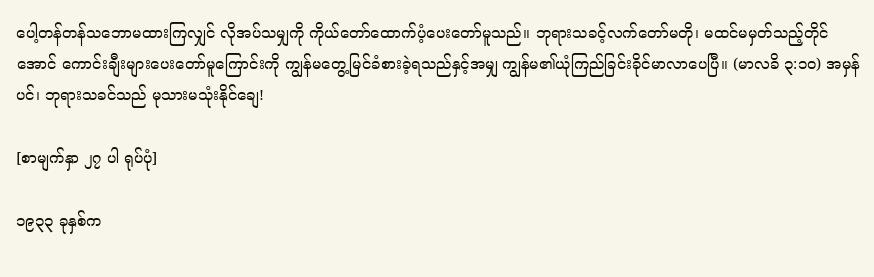ပေါ့တန်တန်သဘောမထားကြလျှင် လိုအပ်သမျှကို ကိုယ်တော်ထောက်ပံ့ပေးတော်မူသည်။ ဘုရားသခင့်လက်တော်မတို၊ မထင်မမှတ်သည့်တိုင်အောင် ကောင်းချီးများပေးတော်မူကြောင်းကို ကျွန်မတွေ့မြင်ခံစားခဲ့ရသည်နှင့်အမျှ ကျွန်မ၏ယုံကြည်ခြင်းခိုင်မာလာပေပြီ။ (မာလခိ ၃:၁၀) အမှန်ပင်၊ ဘုရားသခင်သည် မုသားမသုံးနိုင်ချေ!

[စာမျက်နှာ ၂၇ ပါ ရုပ်ပုံ]

၁၉၃၃ ခုနှစ်က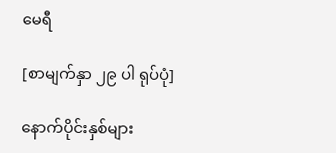မေရီ

[စာမျက်နှာ ၂၉ ပါ ရုပ်ပုံ]

နောက်ပိုင်းနှစ်များ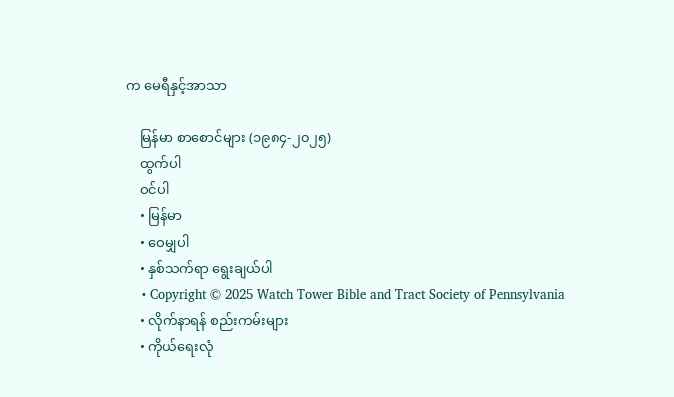က မေရီနှင့်အာသာ

    မြန်မာ စာစောင်များ (၁၉၈၄-၂၀၂၅)
    ထွက်ပါ
    ဝင်ပါ
    • မြန်မာ
    • ဝေမျှပါ
    • နှစ်သက်ရာ ရွေးချယ်ပါ
    • Copyright © 2025 Watch Tower Bible and Tract Society of Pennsylvania
    • လိုက်နာရန် စည်းကမ်းများ
    • ကိုယ်ရေးလုံ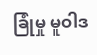ခြုံမှု မူဝါဒ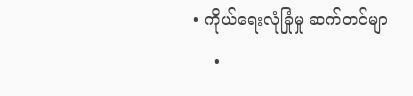• ကိုယ်ရေးလုံခြုံမှု ဆက်တင်မျာ
    •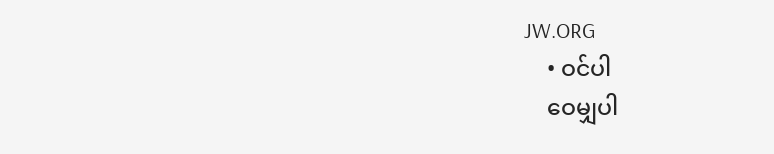JW.ORG
    • ဝင်ပါ
    ဝေမျှပါ